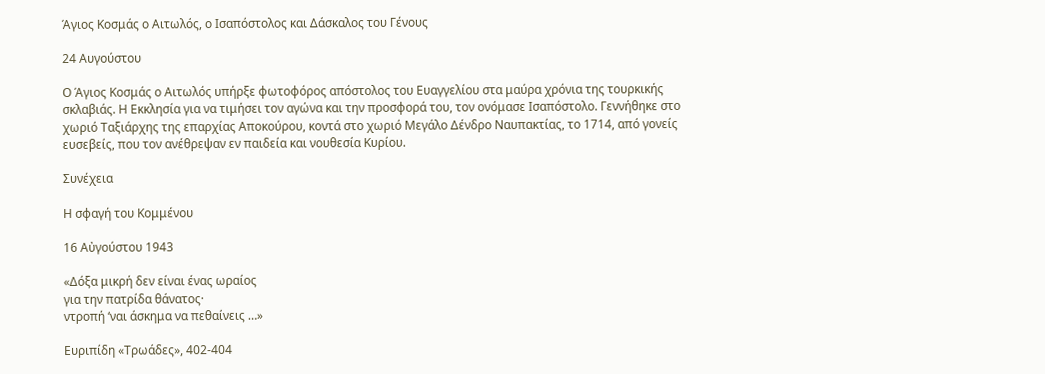Άγιος Κοσμάς ο Αιτωλός, ο Ισαπόστολος και Δάσκαλος του Γένους

24 Αυγούστου

Ο Άγιος Κοσμάς ο Αιτωλός υπήρξε φωτοφόρος απόστολος του Ευαγγελίου στα μαύρα χρόνια της τουρκικής σκλαβιάς. Η Εκκλησία για να τιμήσει τον αγώνα και την προσφορά του, τον ονόμασε Ισαπόστολο. Γεννήθηκε στο χωριό Ταξιάρχης της επαρχίας Αποκούρου, κοντά στο χωριό Μεγάλο Δένδρο Ναυπακτίας, το 1714, από γονείς ευσεβείς, που τον ανέθρεψαν εν παιδεία και νουθεσία Κυρίου.

Συνέχεια

Η σφαγή του Κομμένου

16 Αὐγούστου 1943

«Δόξα μικρή δεν είναι ένας ωραίος
για την πατρίδα θάνατος·
ντροπή ‘ναι άσκημα να πεθαίνεις …»

Ευριπίδη «Τρωάδες», 402-404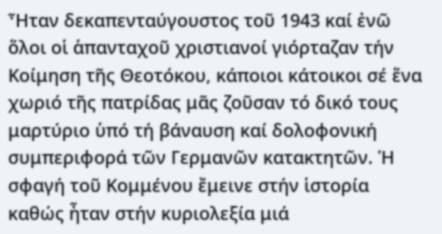Ἦταν δεκαπενταύγουστος τοῦ 1943 καί ἐνῶ ὅλοι οἱ ἁπανταχοῦ χριστιανοί γιόρταζαν τήν Κοίμηση τῆς Θεοτόκου, κάποιοι κάτοικοι σέ ἕνα χωριό τῆς πατρίδας μᾶς ζοῦσαν τό δικό τους μαρτύριο ὑπό τή βάναυση καί δολοφονική συμπεριφορά τῶν Γερμανῶν κατακτητῶν. Ἡ σφαγή τοῦ Κομμένου ἔμεινε στήν ἱστορία καθώς ἦταν στήν κυριολεξία μιά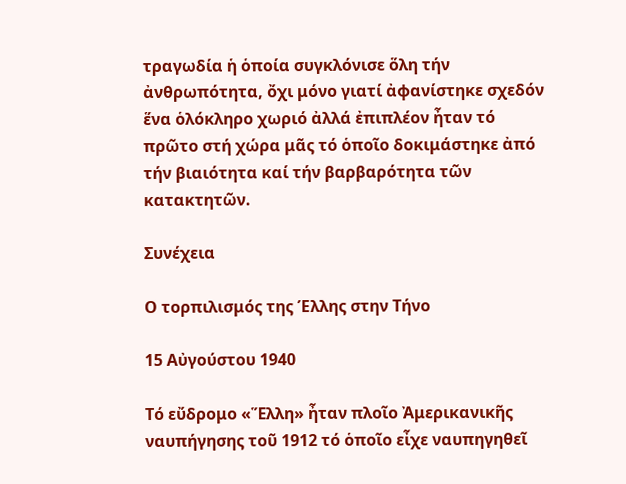τραγωδία ἡ ὁποία συγκλόνισε ὅλη τήν ἀνθρωπότητα, ὄχι μόνο γιατί ἀφανίστηκε σχεδόν ἕνα ὁλόκληρο χωριό ἀλλά ἐπιπλέον ἦταν τό πρῶτο στή χώρα μᾶς τό ὁποῖο δοκιμάστηκε ἀπό τήν βιαιότητα καί τήν βαρβαρότητα τῶν κατακτητῶν.

Συνέχεια

Ο τορπιλισμός της Έλλης στην Τήνο

15 Αὐγούστου 1940

Τό εὔδρομο «Ἕλλη» ἦταν πλοῖο Ἀμερικανικῆς ναυπήγησης τοῦ 1912 τό ὁποῖο εἶχε ναυπηγηθεῖ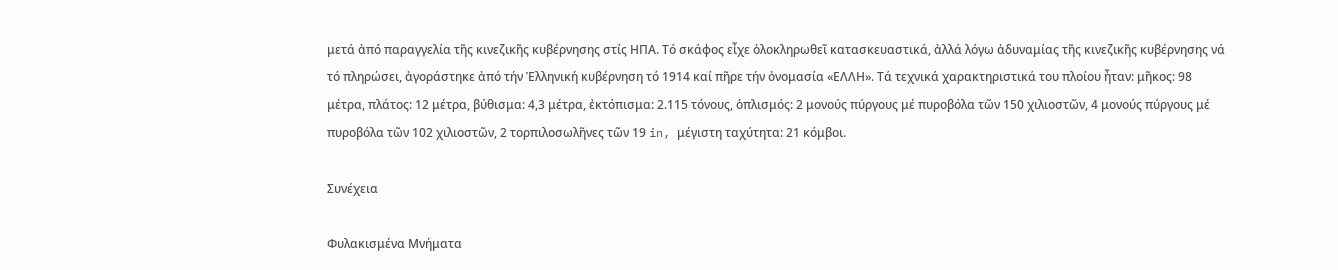μετά ἀπό παραγγελία τῆς κινεζικῆς κυβέρνησης στίς ΗΠΑ. Τό σκάφος εἶχε ὁλοκληρωθεῖ κατασκευαστικά, ἀλλά λόγω ἀδυναμίας τῆς κινεζικῆς κυβέρνησης νά τό πληρώσει, ἀγοράστηκε ἀπό τήν Ἑλληνική κυβέρνηση τό 1914 καί πῆρε τήν ὀνομασία «ΕΛΛΗ». Τά τεχνικά χαρακτηριστικά του πλοίου ἦταν: μῆκος: 98 μέτρα, πλάτος: 12 μέτρα, βύθισμα: 4,3 μέτρα, ἐκτόπισμα: 2.115 τόνους, ὁπλισμός: 2 μονούς πύργους μέ πυροβόλα τῶν 150 χιλιοστῶν, 4 μονούς πύργους μέ πυροβόλα τῶν 102 χιλιοστῶν, 2 τορπιλοσωλῆνες τῶν 19 in, μέγιστη ταχύτητα: 21 κόμβοι.

Συνέχεια

Φυλακισμένα Μνήματα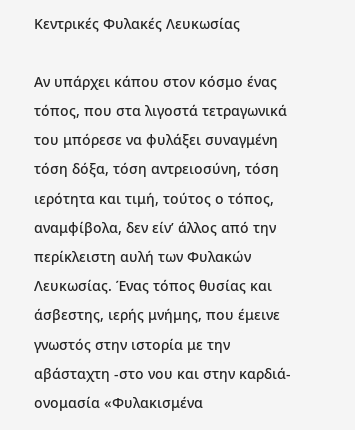Κεντρικές Φυλακές Λευκωσίας

Αν υπάρχει κάπου στον κόσμο ένας τόπος, που στα λιγοστά τετραγωνικά του μπόρεσε να φυλάξει συναγμένη τόση δόξα, τόση αντρειοσύνη, τόση ιερότητα και τιμή, τούτος ο τόπος, αναμφίβολα, δεν είν’ άλλος από την περίκλειστη αυλή των Φυλακών Λευκωσίας. Ένας τόπος θυσίας και άσβεστης, ιερής μνήμης, που έμεινε γνωστός στην ιστορία με την αβάσταχτη -στο νου και στην καρδιά- ονομασία «Φυλακισμένα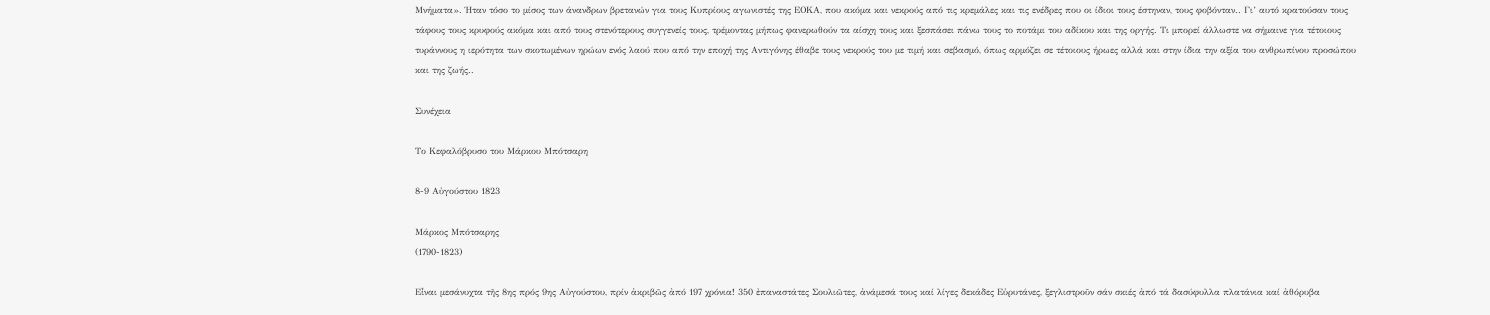Μνήματα». Ήταν τόσο το μίσος των άνανδρων βρετανών για τους Κυπρίους αγωνιστές της ΕΟΚΑ, που ακόμα και νεκρούς από τις κρεμάλες και τις ενέδρες που οι ίδιοι τους έστηναν, τους φοβόνταν.. Γι’ αυτό κρατούσαν τους τάφους τους κρυφούς ακόμα και από τους στενότερους συγγενείς τους, τρέμοντας μήπως φανερωθούν τα αίσχη τους και ξεσπάσει πάνω τους το ποτάμι του αδίκου και της οργής. Τι μπορεί άλλωστε να σήμαινε για τέτοιους τυράννους η ιερότητα των σκοτωμένων ηρώων ενός λαού που από την εποχή της Αντιγόνης έθαβε τους νεκρούς του με τιμή και σεβασμό, όπως αρμόζει σε τέτοιους ήρωες αλλά και στην ίδια την αξία του ανθρωπίνου προσώπου και της ζωής..

Συνέχεια

Το Κεφαλόβρυσο του Μάρκου Μπότσαρη

8-9 Αὐγούστου 1823

Μάρκος Μπότσαρης
(1790-1823)

Εἶναι μεσάνυχτα τῆς 8ης πρός 9ης Αὐγούστου, πρίν ἀκριβῶς ἀπό 197 χρόνια! 350 ἐπαναστάτες Σουλιῶτες, ἀνάμεσά τους καί λίγες δεκάδες Εὐρυτάνες, ξεγλιστροῦν σάν σκιές ἀπό τά δασύφυλλα πλατάνια καί ἀθόρυβα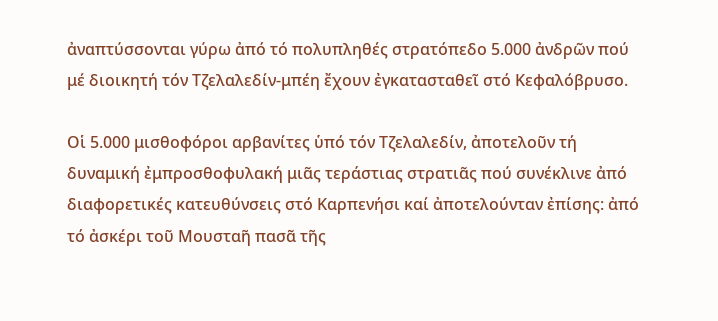ἀναπτύσσονται γύρω ἀπό τό πολυπληθές στρατόπεδο 5.000 ἀνδρῶν πού μέ διοικητή τόν Τζελαλεδίν-μπέη ἔχουν ἐγκατασταθεῖ στό Κεφαλόβρυσο.

Οἱ 5.000 μισθοφόροι αρβανίτες ὑπό τόν Τζελαλεδίν, ἀποτελοῦν τή δυναμική ἐμπροσθοφυλακή μιᾶς τεράστιας στρατιᾶς πού συνέκλινε ἀπό διαφορετικές κατευθύνσεις στό Καρπενήσι καί ἀποτελούνταν ἐπίσης: ἀπό τό ἀσκέρι τοῦ Μουσταῆ πασᾶ τῆς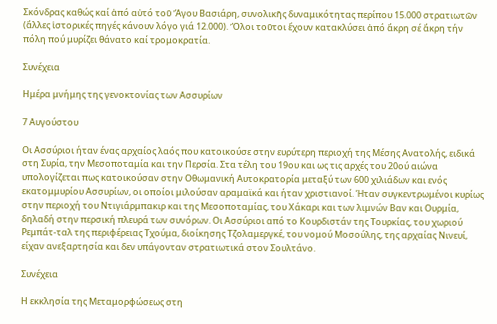Σκόνδρας καθώς καί ἀπό αὐτό τοῦ Ἄγου Βασιάρη, συνολικῆς δυναμικότητας περίπου 15.000 στρατιωτῶν (ἄλλες ἱστορικές πηγές κάνουν λόγο γιά 12.000). Ὅλοι τοῦτοι ἔχουν κατακλύσει ἀπό ἄκρη σέ ἄκρη τήν πόλη πού μυρίζει θάνατο καί τρομοκρατία.

Συνέχεια

Ημέρα μνήμης της γενοκτονίας των Ασσυρίων

7 Αυγούστου

Οι Ασσύριοι ήταν ένας αρχαίος λαός που κατοικούσε στην ευρύτερη περιοχή της Μέσης Ανατολής, ειδικά στη Συρία, την Μεσοποταμία και την Περσία. Στα τέλη του 19ου και ως τις αρχές του 20ού αιώνα υπολογίζεται πως κατοικούσαν στην Οθωμανική Αυτοκρατορία μεταξύ των 600 χιλιάδων και ενός εκατομμυρίου Ασσυρίων, οι οποίοι μιλούσαν αραμαϊκά και ήταν χριστιανοί. Ήταν συγκεντρωμένοι κυρίως στην περιοχή του Ντιγιάρμπακιρ και της Μεσοποταμίας, του Χάκαρι και των λιμνών Βαν και Ουρμία, δηλαδή στην περσική πλευρά των συνόρων. Οι Ασσύριοι από το Κουρδιστάν της Τουρκίας, του χωριού Ρεμπάτ-ταλ της περιφέρειας Τχούμα, διοίκησης Τζολαμεργκέ, του νομού Μοσούλης, της αρχαίας Νινευί, είχαν ανεξαρτησία και δεν υπάγονταν στρατιωτικά στον Σουλτάνο.

Συνέχεια

Η εκκλησία της Μεταμορφώσεως στη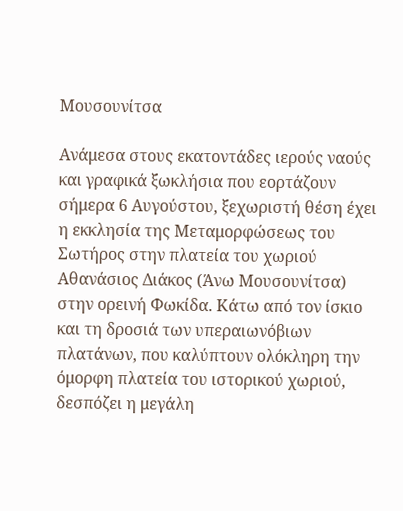Μουσουνίτσα

Ανάμεσα στους εκατοντάδες ιερούς ναούς και γραφικά ξωκλήσια που εορτάζουν σήμερα 6 Αυγούστου, ξεχωριστή θέση έχει η εκκλησία της Μεταμορφώσεως του Σωτήρος στην πλατεία του χωριού Αθανάσιος Διάκος (Άνω Μουσουνίτσα) στην ορεινή Φωκίδα. Κάτω από τον ίσκιο και τη δροσιά των υπεραιωνόβιων πλατάνων, που καλύπτουν ολόκληρη την όμορφη πλατεία του ιστορικού χωριού, δεσπόζει η μεγάλη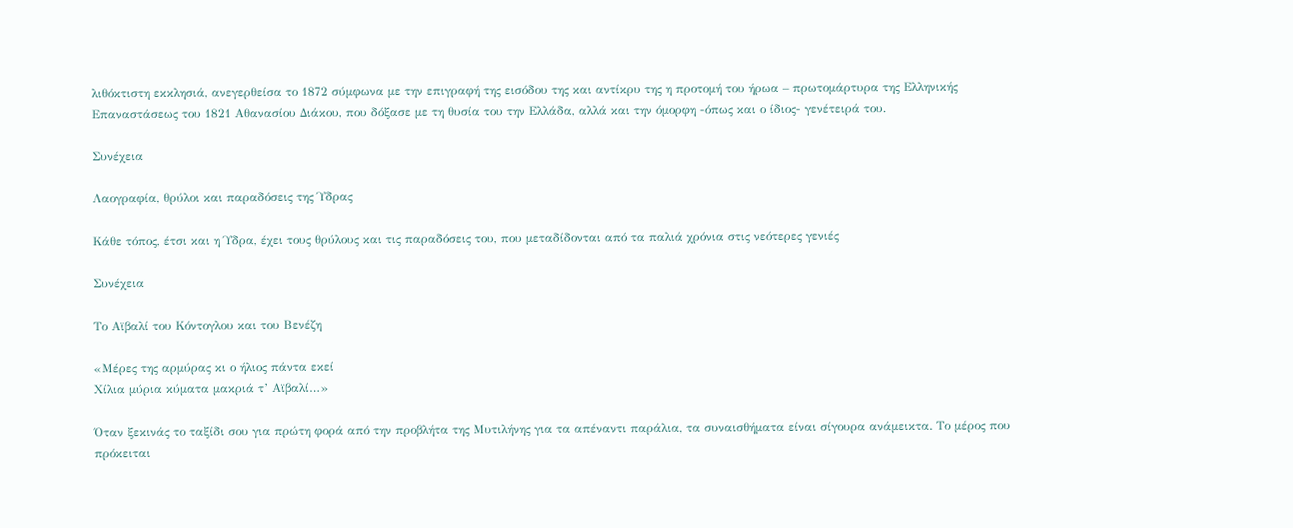λιθόκτιστη εκκλησιά, ανεγερθείσα το 1872 σύμφωνα με την επιγραφή της εισόδου της και αντίκρυ της η προτομή του ήρωα – πρωτομάρτυρα της Ελληνικής Επαναστάσεως του 1821 Αθανασίου Διάκου, που δόξασε με τη θυσία του την Ελλάδα, αλλά και την όμορφη -όπως και ο ίδιος- γενέτειρά του.

Συνέχεια

Λαογραφία, θρύλοι και παραδόσεις της Ύδρας

Κάθε τόπος, έτσι και η Ύδρα, έχει τους θρύλους και τις παραδόσεις του, που μεταδίδονται από τα παλιά χρόνια στις νεότερες γενιές

Συνέχεια

Το Αϊβαλί του Κόντογλου και του Βενέζη

«Μέρες της αρμύρας κι ο ήλιος πάντα εκεί
Χίλια μύρια κύματα μακριά τ’ Αϊβαλί…»

Όταν ξεκινάς το ταξίδι σου για πρώτη φορά από την προβλήτα της Μυτιλήνης για τα απέναντι παράλια, τα συναισθήματα είναι σίγουρα ανάμεικτα. Το μέρος που πρόκειται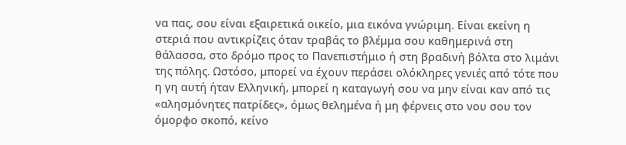να πας, σου είναι εξαιρετικά οικείο, μια εικόνα γνώριμη. Είναι εκείνη η στεριά που αντικρίζεις όταν τραβάς το βλέμμα σου καθημερινά στη θάλασσα, στο δρόμο προς το Πανεπιστήμιο ή στη βραδινή βόλτα στο λιμάνι της πόλης. Ωστόσο, μπορεί να έχουν περάσει ολόκληρες γενιές από τότε που η γη αυτή ήταν Ελληνική, μπορεί η καταγωγή σου να μην είναι καν από τις «αλησμόνητες πατρίδες», όμως θελημένα ή μη φέρνεις στο νου σου τον όμορφο σκοπό, κείνο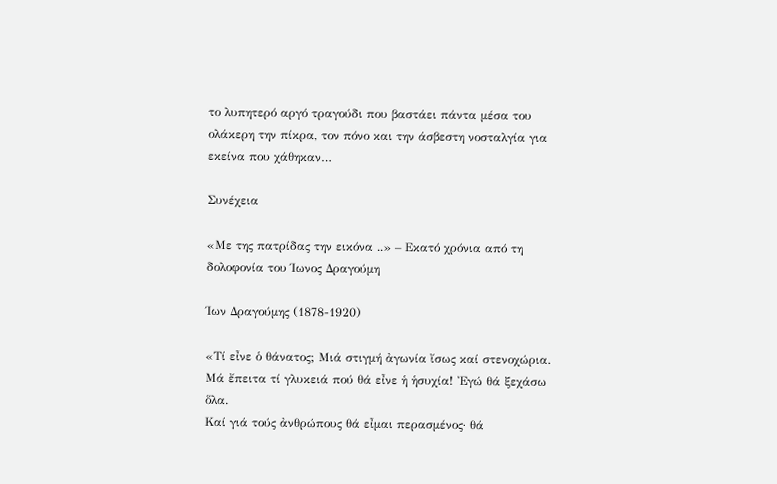το λυπητερό αργό τραγούδι που βαστάει πάντα μέσα του ολάκερη την πίκρα, τον πόνο και την άσβεστη νοσταλγία για εκείνα που χάθηκαν…

Συνέχεια

«Με της πατρίδας την εικόνα ..» – Εκατό χρόνια από τη δολοφονία του Ίωνος Δραγούμη

Ίων Δραγούμης (1878-1920)

«Τί εἶνε ὁ θάνατος; Μιά στιγµή ἀγωνία ἴσως καί στενοχώρια.
Mά ἔπειτα τί γλυκειά πού θά εἶνε ἡ ἡσυχία! Ἐγώ θά ξεχάσω ὅλα.
Καί γιά τούς ἀνθρώπους θά εἶμαι περασμένος· θά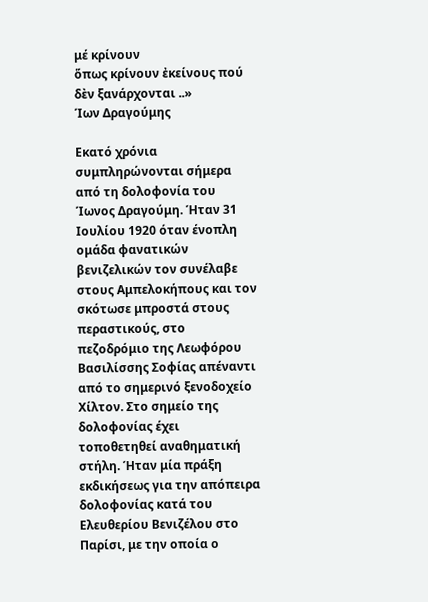μέ κρίνουν
ὅπως κρίνουν ἐκείνους πού δὲν ξανάρχονται ..»
Ίων Δραγούμης

Εκατό χρόνια συμπληρώνονται σήμερα από τη δολοφονία του Ίωνος Δραγούμη. Ήταν 31 Ιουλίου 1920 όταν ένοπλη ομάδα φανατικών βενιζελικών τον συνέλαβε στους Αμπελοκήπους και τον σκότωσε μπροστά στους περαστικούς, στο πεζοδρόμιο της Λεωφόρου Βασιλίσσης Σοφίας απέναντι από το σημερινό ξενοδοχείο Χίλτον. Στο σημείο της δολοφονίας έχει τοποθετηθεί αναθηματική στήλη. Ήταν μία πράξη εκδικήσεως για την απόπειρα δολοφονίας κατά του Ελευθερίου Βενιζέλου στο Παρίσι, με την οποία ο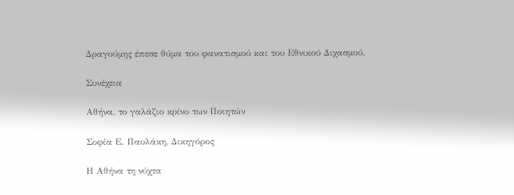Δραγούμης έπεσε θύμα του φανατισμού και του Εθνικού Διχασμού.

Συνέχεια

Αθήνα, το γαλάζιο κρίνο των Ποιητών

Σοφία Ε. Παυλάκη, Δικηγόρος

Η Αθήνα τη νύχτα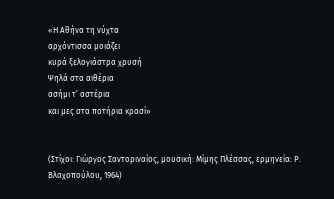«Η Αθήνα τη νύχτα
αρχόντισσα μοιάζει
κυρά ξελογιάστρα χρυσή
Ψηλά στα αιθέρια
ασήμι τ’ αστέρια
και μες στα ποτήρια κρασί»


(Στίχοι: Γιώργος Σαντοριναίος, μουσική: Μίμης Πλέσσας, ερμηνεία: Ρ. Βλαχοπούλου, 1964)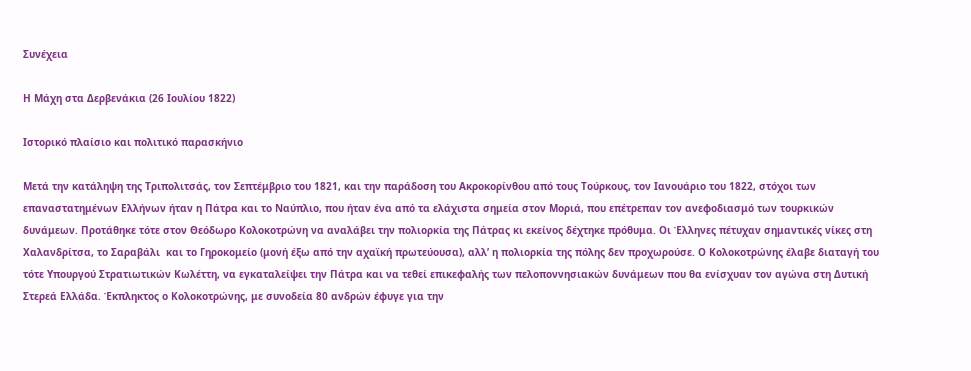Συνέχεια

Η Μάχη στα Δερβενάκια (26 Ιουλίου 1822)

Ιστορικό πλαίσιο και πολιτικό παρασκήνιο

Μετά την κατάληψη της Τριπολιτσάς, τον Σεπτέμβριο του 1821, και την παράδοση του Ακροκορίνθου από τους Τούρκους, τον Ιανουάριο του 1822, στόχοι των επαναστατημένων Ελλήνων ήταν η Πάτρα και το Ναύπλιο, που ήταν ένα από τα ελάχιστα σημεία στον Μοριά, που επέτρεπαν τον ανεφοδιασμό των τουρκικών δυνάμεων. Προτάθηκε τότε στον Θεόδωρο Κολοκοτρώνη να αναλάβει την πολιορκία της Πάτρας κι εκείνος δέχτηκε πρόθυμα. Οι Έλληνες πέτυχαν σημαντικές νίκες στη Χαλανδρίτσα, το Σαραβάλι  και το Γηροκομείο (μονή έξω από την αχαϊκή πρωτεύουσα), αλλ’ η πολιορκία της πόλης δεν προχωρούσε. Ο Κολοκοτρώνης έλαβε διαταγή του τότε Υπουργού Στρατιωτικών Κωλέττη, να εγκαταλείψει την Πάτρα και να τεθεί επικεφαλής των πελοποννησιακών δυνάμεων που θα ενίσχυαν τον αγώνα στη Δυτική Στερεά Ελλάδα. Έκπληκτος ο Κολοκοτρώνης, με συνοδεία 80 ανδρών έφυγε για την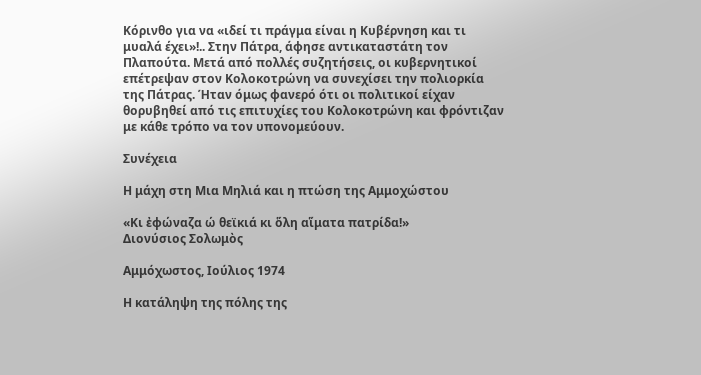Κόρινθο για να «ιδεί τι πράγμα είναι η Κυβέρνηση και τι μυαλά έχει»!.. Στην Πάτρα, άφησε αντικαταστάτη τον Πλαπούτα. Μετά από πολλές συζητήσεις, οι κυβερνητικοί επέτρεψαν στον Κολοκοτρώνη να συνεχίσει την πολιορκία της Πάτρας. Ήταν όμως φανερό ότι οι πολιτικοί είχαν θορυβηθεί από τις επιτυχίες του Κολοκοτρώνη και φρόντιζαν με κάθε τρόπο να τον υπονομεύουν.

Συνέχεια

Η μάχη στη Μια Μηλιά και η πτώση της Αμμοχώστου

«Κι ἐφώναζα ώ θεϊκιά κι ὅλη αἵματα πατρίδα!»
Διονύσιος Σολωμὸς

Αμμόχωστος, Ιούλιος 1974

Η κατάληψη της πόλης της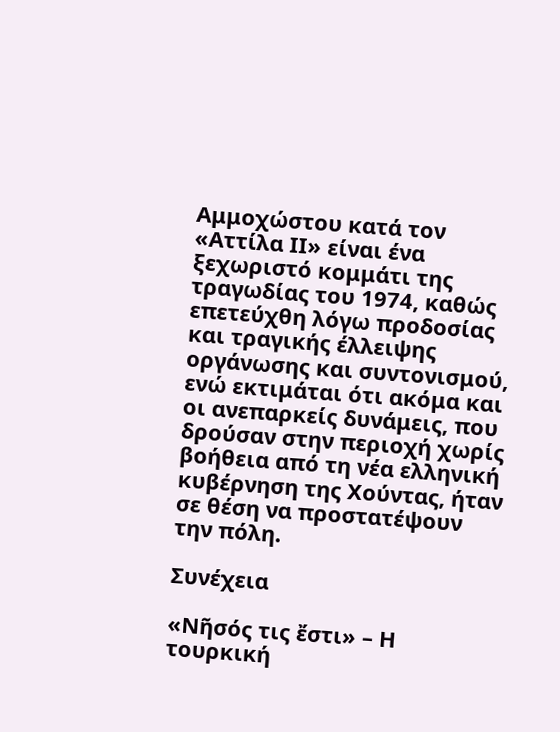Αμμοχώστου κατά τον «Αττίλα ΙΙ» είναι ένα ξεχωριστό κομμάτι της τραγωδίας του 1974, καθώς επετεύχθη λόγω προδοσίας και τραγικής έλλειψης οργάνωσης και συντονισμού, ενώ εκτιμάται ότι ακόμα και οι ανεπαρκείς δυνάμεις, που δρούσαν στην περιοχή χωρίς βοήθεια από τη νέα ελληνική κυβέρνηση της Χούντας, ήταν σε θέση να προστατέψουν την πόλη.

Συνέχεια

«Νῆσός τις ἔστι» – Η τουρκική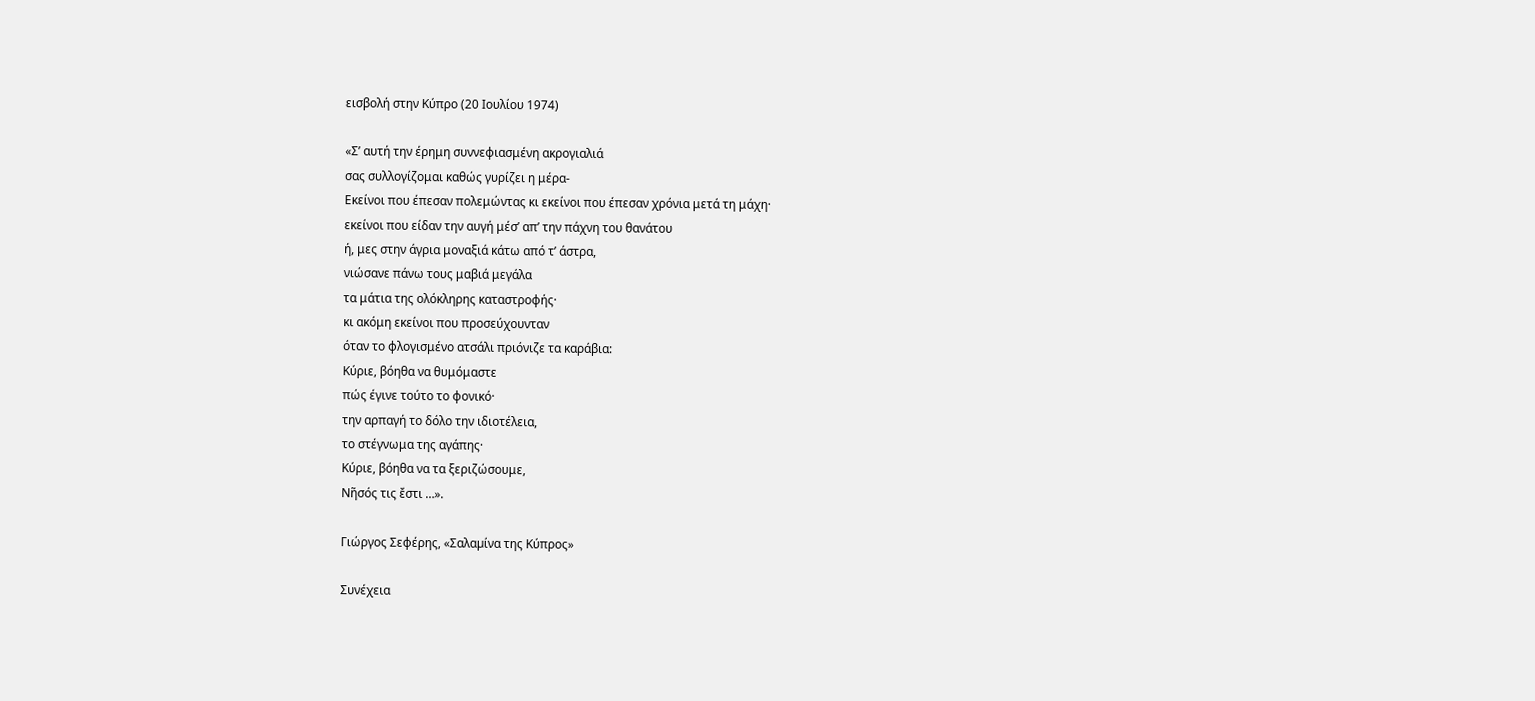εισβολή στην Κύπρο (20 Ιουλίου 1974)

«Σ’ αυτή την έρημη συννεφιασμένη ακρογιαλιά
σας συλλογίζομαι καθώς γυρίζει η μέρα-
Εκείνοι που έπεσαν πολεμώντας κι εκείνοι που έπεσαν χρόνια μετά τη μάχη·
εκείνοι που είδαν την αυγή μέσ’ απ’ την πάχνη του θανάτου
ή, μες στην άγρια μοναξιά κάτω από τ’ άστρα,
νιώσανε πάνω τους μαβιά μεγάλα
τα μάτια της ολόκληρης καταστροφής·
κι ακόμη εκείνοι που προσεύχουνταν
όταν το φλογισμένο ατσάλι πριόνιζε τα καράβια:
Κύριε, βόηθα να θυμόμαστε
πώς έγινε τούτο το φονικό·
την αρπαγή το δόλο την ιδιοτέλεια,
το στέγνωμα της αγάπης·
Κύριε, βόηθα να τα ξεριζώσουμε,
Νῆσός τις ἔστι …».

Γιώργος Σεφέρης, «Σαλαµίνα της Κύπρος»

Συνέχεια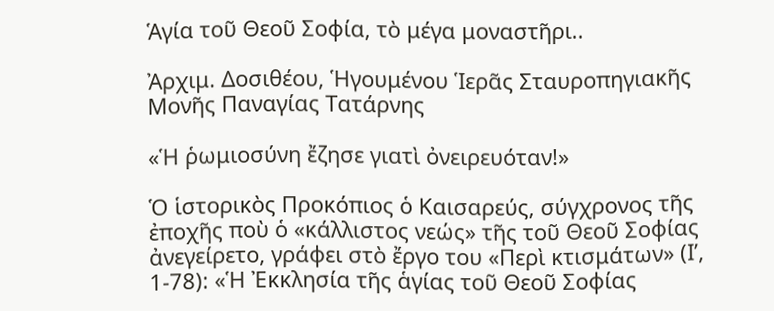Ἁγία τοῦ Θεοῦ Σοφία, τὸ μέγα μοναστῆρι..

Ἀρχιμ. Δοσιθέου, Ἡγουμένου Ἱερᾶς Σταυροπηγιακῆς Μονῆς Παναγίας Τατάρνης

«Ἡ ῥωμιοσύνη ἔζησε γιατὶ ὀνειρευόταν!»

Ὁ ἱστορικὸς Προκόπιος ὁ Καισαρεύς, σύγχρονος τῆς ἐποχῆς ποὺ ὁ «κάλλιστος νεώς» τῆς τοῦ Θεοῦ Σοφίας ἀνεγείρετο, γράφει στὸ ἔργο του «Περὶ κτισμάτων» (Ι’, 1-78): «Ἡ Ἐκκλησία τῆς ἁγίας τοῦ Θεοῦ Σοφίας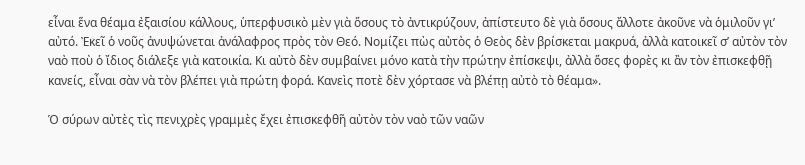εἶναι ἕνα θέαμα ἐξαισίου κάλλους, ὑπερφυσικὸ μὲν γιὰ ὅσους τὸ ἀντικρύζουν, ἀπίστευτο δὲ γιὰ ὅσους ἄλλοτε ἀκοῦνε νὰ ὁμιλοῦν γι’ αὐτό. Ἐκεῖ ὁ νοῦς ἀνυψώνεται ἀνάλαφρος πρὸς τὸν Θεό. Νομίζει πὼς αὐτὸς ὁ Θεὸς δὲν βρίσκεται μακρυά, ἀλλὰ κατοικεῖ σ’ αὐτὸν τὸν ναὸ ποὺ ὁ ἴδιος διάλεξε γιὰ κατοικία. Κι αὐτὸ δὲν συμβαίνει μόνο κατὰ τὴν πρώτην ἐπίσκεψι, ἀλλὰ ὅσες φορὲς κι ἂν τὸν ἐπισκεφθῇ κανείς, εἶναι σὰν νὰ τὸν βλέπει γιὰ πρώτη φορά. Κανεὶς ποτὲ δὲν χόρτασε νὰ βλέπῃ αὐτὸ τὸ θέαμα».

Ὁ σύρων αὐτὲς τὶς πενιχρὲς γραμμὲς ἔχει ἐπισκεφθῆ αὐτὸν τὸν ναὸ τῶν ναῶν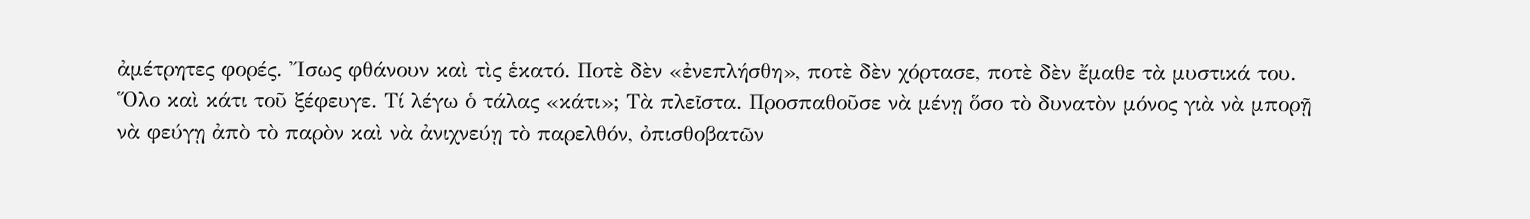ἀμέτρητες φορές. Ἴσως φθάνουν καὶ τὶς ἑκατό. Ποτὲ δὲν «ἐνεπλήσθη», ποτὲ δὲν χόρτασε, ποτὲ δὲν ἔμαθε τὰ μυστικά του. Ὅλο καὶ κάτι τοῦ ξέφευγε. Τί λέγω ὁ τάλας «κάτι»; Τὰ πλεῖστα. Προσπαθοῦσε νὰ μένῃ ὅσο τὸ δυνατὸν μόνος γιὰ νὰ μπορῇ νὰ φεύγῃ ἀπὸ τὸ παρὸν καὶ νὰ ἀνιχνεύῃ τὸ παρελθόν, ὀπισθοβατῶν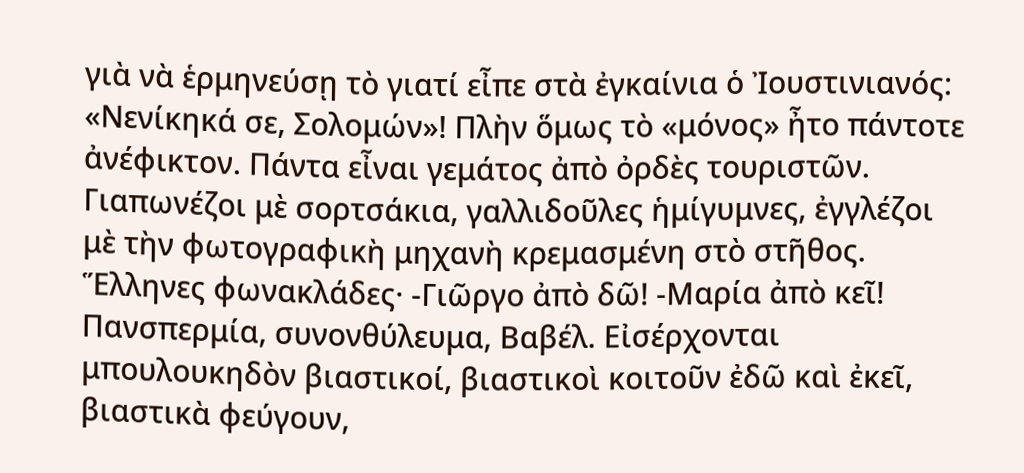γιὰ νὰ ἑρμηνεύσῃ τὸ γιατί εἶπε στὰ ἐγκαίνια ὁ Ἰουστινιανός: «Νενίκηκά σε, Σολομών»! Πλὴν ὅμως τὸ «μόνος» ἦτο πάντοτε ἀνέφικτον. Πάντα εἶναι γεμάτος ἀπὸ ὀρδὲς τουριστῶν. Γιαπωνέζοι μὲ σορτσάκια, γαλλιδοῦλες ἡμίγυμνες, ἐγγλέζοι μὲ τὴν φωτογραφικὴ μηχανὴ κρεμασμένη στὸ στῆθος. Ἕλληνες φωνακλάδες· -Γιῶργο ἀπὸ δῶ! -Μαρία ἀπὸ κεῖ! Πανσπερμία, συνονθύλευμα, Βαβέλ. Εἰσέρχονται μπουλουκηδὸν βιαστικοί, βιαστικοὶ κοιτοῦν ἐδῶ καὶ ἐκεῖ, βιαστικὰ φεύγουν,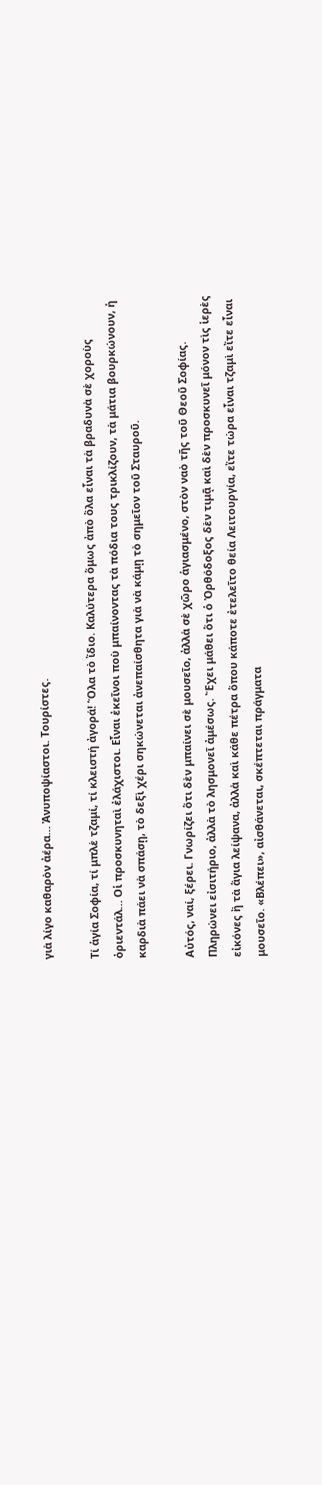γιὰ λίγο καθαρὸν ἀέρα… Ἀνυποψίαστοι. Τουρίστες.

Τί ἁγία Σοφία, τί μπλὲ τζαμί, τί κλειστή ἀγορά! Ὅλα τὸ ἴδιο. Καλύτερα ὅμως ἀπὸ ὅλα εἶναι τὰ βραδυνὰ σὲ χοροὺς ὀριεντάλ… Οἱ προσκυνηταὶ ἐλάχιστοι. Εἶναι ἐκεῖνοι ποὺ μπαίνοντας τὰ πόδια τους τρικλίζουν, τὰ μάτια βουρκώνουν, ἡ καρδιὰ πάει νὰ σπάσῃ, τὸ δεξὶ χέρι σηκώνεται ἀνεπαίσθητα γιὰ νὰ κάμῃ τὸ σημεῖον τοῦ Σταυροῦ.

Αὐτός, ναί, ξέρει. Γνωρίζει ὅτι δὲν μπαίνει σὲ μουσεῖο, ἀλλὰ σὲ χῶρο ἁγιασμένο, στὸν ναὸ τῆς τοῦ Θεοῦ Σοφίας. Πληρώνει εἰσιτήριο, ἀλλὰ τὸ λησμονεῖ ἀμέσως. Ἔχει μάθει ὅτι ὁ Ὀρθόδοξος δὲν τιμᾷ καὶ δὲν προσκυνεῖ μόνον τὶς ἱερὲς εἰκόνες ἢ τὰ ἅγια λείψανα, ἀλλὰ καὶ κάθε πέτρα ὅπου κάποτε ἐτελεῖτο θεία Λειτουργία, εἴτε τώρα εἶναι τζαμὶ εἴτε εἶναι μουσεῖο. «Βλέπει», αἰσθάνεται, σκέπτεται πράγματα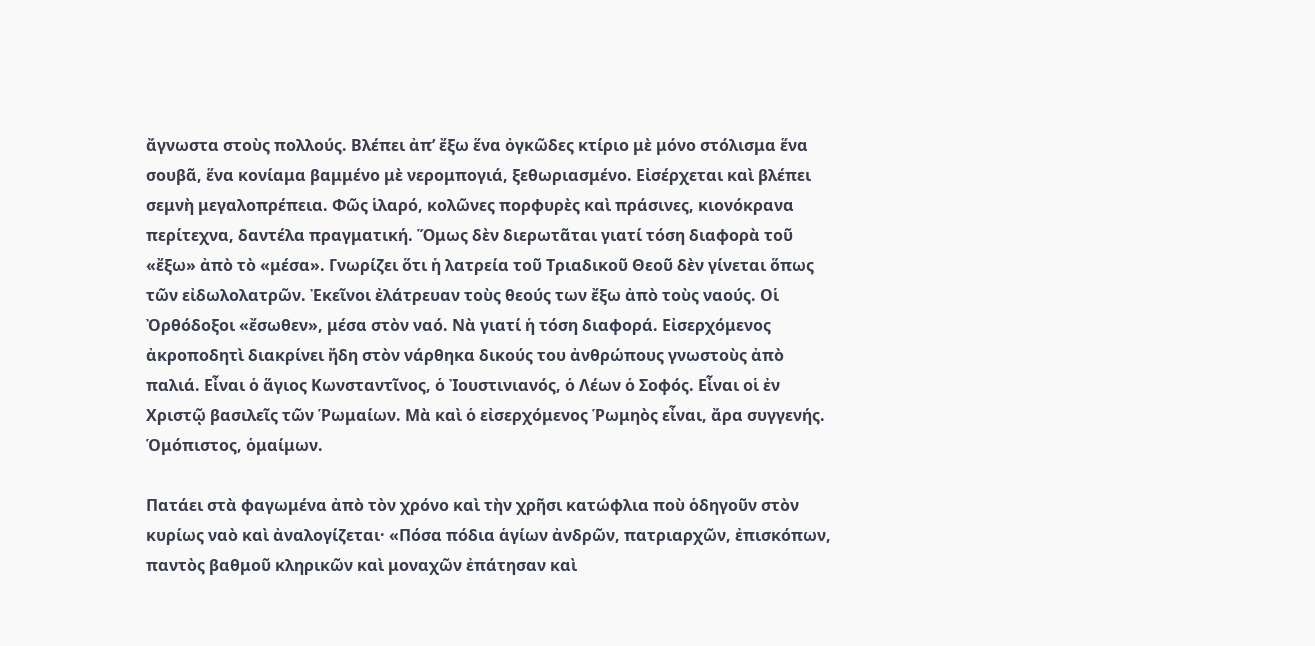ἄγνωστα στοὺς πολλούς. Βλέπει ἀπ’ ἔξω ἕνα ὀγκῶδες κτίριο μὲ μόνο στόλισμα ἕνα σουβᾶ, ἕνα κονίαμα βαμμένο μὲ νερομπογιά, ξεθωριασμένο. Εἰσέρχεται καὶ βλέπει σεμνὴ μεγαλοπρέπεια. Φῶς ἱλαρό, κολῶνες πορφυρὲς καὶ πράσινες, κιονόκρανα περίτεχνα, δαντέλα πραγματική. Ὅμως δὲν διερωτᾶται γιατί τόση διαφορὰ τοῦ «ἔξω» ἀπὸ τὸ «μέσα». Γνωρίζει ὅτι ἡ λατρεία τοῦ Τριαδικοῦ Θεοῦ δὲν γίνεται ὅπως τῶν εἰδωλολατρῶν. Ἐκεῖνοι ἐλάτρευαν τοὺς θεούς των ἔξω ἀπὸ τοὺς ναούς. Οἱ Ὀρθόδοξοι «ἔσωθεν», μέσα στὸν ναό. Νὰ γιατί ἡ τόση διαφορά. Εἰσερχόμενος ἀκροποδητὶ διακρίνει ἤδη στὸν νάρθηκα δικούς του ἀνθρώπους γνωστοὺς ἀπὸ παλιά. Εἶναι ὁ ἅγιος Κωνσταντῖνος, ὁ Ἰουστινιανός, ὁ Λέων ὁ Σοφός. Εἶναι οἱ ἐν Χριστῷ βασιλεῖς τῶν Ῥωμαίων. Μὰ καὶ ὁ εἰσερχόμενος Ῥωμηὸς εἶναι, ἄρα συγγενής. Ὁμόπιστος, ὁμαίμων.

Πατάει στὰ φαγωμένα ἀπὸ τὸν χρόνο καὶ τὴν χρῆσι κατώφλια ποὺ ὁδηγοῦν στὸν κυρίως ναὸ καὶ ἀναλογίζεται· «Πόσα πόδια ἁγίων ἀνδρῶν, πατριαρχῶν, ἐπισκόπων, παντὸς βαθμοῦ κληρικῶν καὶ μοναχῶν ἐπάτησαν καὶ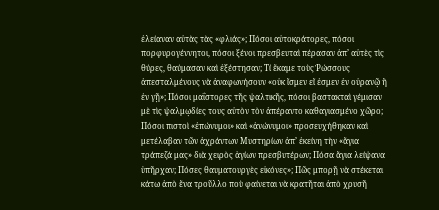ἐλείαναν αὐτὰς τὰς «φλιάς»; Πόσοι αὐτοκράτορες, πόσοι πορφυρογέννητοι, πόσοι ξένοι πρεσβευταὶ πέρασαν ἀπ’ αὐτὲς τὶς θύρες, θαύμασαν καὶ ἐξέστησαν; Τί ἔκαμε τοὺς Ῥώσσους ἀπεσταλμένους νὰ ἀναφωνήσουν «οὐκ ἴσμεν εἴ ἐσμεν ἐν οὐρανῷ ἢ ἐν γῇ»; Πόσοι μαΐστορες τῆς ψαλτικῆς, πόσοι βαστακταὶ γέμισαν μὲ τὶς ψαλμῳδίες τους αὐτὸν τὸν ἀπέραντο καθαγιασμένο χῶρο; Πόσοι πιστοὶ «ἐπώνυμοι» καὶ «ἀνώνυμοι» προσευχήθηκαν καὶ μετέλαβαν τῶν ἀχράντων Μυστηρίων ἀπ’ ἐκείνη τὴν «ἅγια τράπεζά μας» διὰ χειρὸς ἁγίων πρεσβυτέρων; Πόσα ἅγια λείψανα ὑπῆρχαν; Πόσες θαυματουργὲς εἰκόνες»; Πῶς μπορῇ νὰ στέκεται κάτω ἀπὸ ἕνα τροῦλλο ποὺ φαίνεται νὰ κρατῆται ἀπὸ χρυσῆ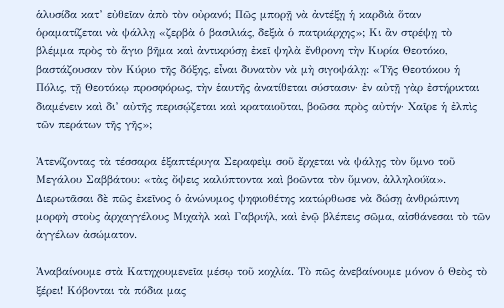ἁλυσίδα κατ’ εὐθεῖαν ἀπὸ τὸν οὐρανό; Πῶς μπορῇ νὰ ἀντέξῃ ἡ καρδιὰ ὅταν ὁραματίζεται νὰ ψάλλῃ «ζερβὰ ὁ βασιλιάς, δεξιὰ ὁ πατριάρχης»; Κι ἂν στρέψῃ τὸ βλέμμα πρὸς τὸ ἅγιο βῆμα καὶ ἀντικρύσῃ ἐκεῖ ψηλὰ ἔνθρονη τὴν Κυρία Θεοτόκο, βαστάζουσαν τὸν Κύριο τῆς δόξης, εἶναι δυνατὸν νὰ μὴ σιγοψάλῃ: «Τῆς Θεοτόκου ἡ Πόλις, τῇ Θεοτόκῳ προσφόρως, τὴν ἑαυτῆς ἀνατίθεται σύστασιν· ἐν αὐτῇ γὰρ ἐστήρικται διαμένειν καὶ δι’ αὐτῆς περισῴζεται καὶ κραταιοῦται, βοῶσα πρὸς αὐτήν· Χαῖρε ἡ ἐλπὶς τῶν περάτων τῆς γῆς»;

Ἀτενίζοντας τὰ τέσσαρα ἑξαπτέρυγα Σεραφεὶμ σοῦ ἔρχεται νὰ ψάλῃς τὸν ὕμνο τοῦ Μεγάλου Σαββάτου: «τὰς ὄψεις καλύπτοντα καὶ βοῶντα τὸν ὕμνον, ἀλληλούϊα». Διερωτᾶσαι δὲ πῶς ἐκεῖνος ὁ ἀνώνυμος ψηφιοθέτης κατώρθωσε νὰ δώσῃ ἀνθρώπινη μορφὴ στοὺς ἀρχαγγέλους Μιχαὴλ καὶ Γαβριήλ, καὶ ἐνῷ βλέπεις σῶμα, αἰσθάνεσαι τὸ τῶν ἀγγέλων ἀσώματον.

Ἀναβαίνουμε στὰ Κατηχουμενεῖα μέσῳ τοῦ κοχλία. Τὸ πῶς ἀνεβαίνουμε μόνον ὁ Θεὸς τὸ ξέρει! Κόβονται τὰ πόδια μας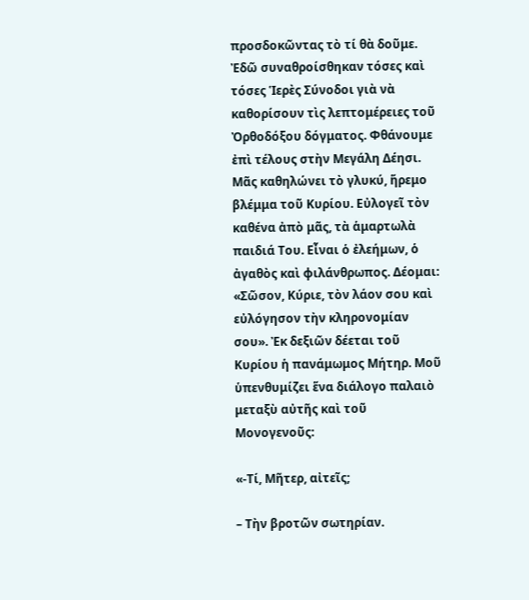προσδοκῶντας τὸ τί θὰ δοῦμε. Ἐδῶ συναθροίσθηκαν τόσες καὶ τόσες Ἱερὲς Σύνοδοι γιὰ νὰ καθορίσουν τὶς λεπτομέρειες τοῦ Ὀρθοδόξου δόγματος. Φθάνουμε ἐπὶ τέλους στὴν Μεγάλη Δέησι. Μᾶς καθηλώνει τὸ γλυκύ, ἥρεμο βλέμμα τοῦ Κυρίου. Εὐλογεῖ τὸν καθένα ἀπὸ μᾶς, τὰ ἁμαρτωλὰ παιδιά Του. Εἶναι ὁ ἐλεήμων, ὁ ἀγαθὸς καὶ φιλάνθρωπος. Δέομαι: «Σῶσον, Κύριε, τὸν λάον σου καὶ εὐλόγησον τὴν κληρονομίαν σου». Ἐκ δεξιῶν δέεται τοῦ Κυρίου ἡ πανάμωμος Μήτηρ. Μοῦ ὑπενθυμίζει ἕνα διάλογο παλαιὸ μεταξὺ αὐτῆς καὶ τοῦ Μονογενοῦς:

«-Τί, Μῆτερ, αἰτεῖς;

– Τὴν βροτῶν σωτηρίαν.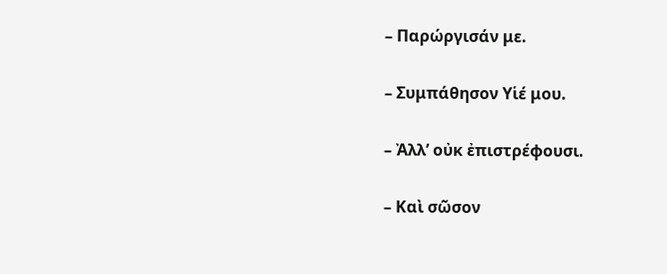– Παρώργισάν με.

– Συμπάθησον Υἱέ μου.

– Ἀλλ’ οὐκ ἐπιστρέφουσι.

– Καὶ σῶσον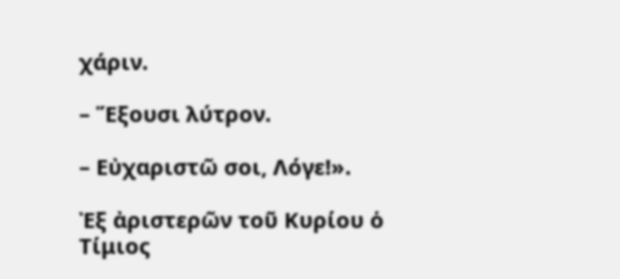χάριν.

– Ἕξουσι λύτρον.

– Εὐχαριστῶ σοι, Λόγε!».

Ἐξ ἀριστερῶν τοῦ Κυρίου ὁ Τίμιος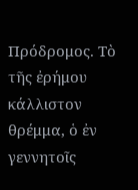Πρόδρομος. Τὸ τῆς ἐρήμου κάλλιστον θρέμμα, ὁ ἐν γεννητοῖς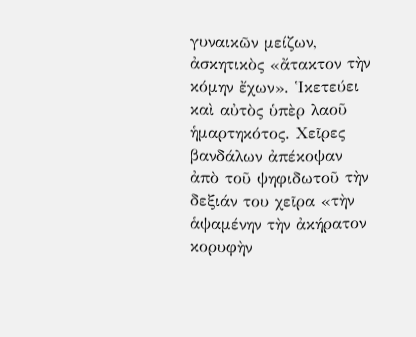γυναικῶν μείζων, ἀσκητικὸς «ἄτακτον τὴν κόμην ἔχων». Ἱκετεύει καὶ αὐτὸς ὑπὲρ λαοῦ ἡμαρτηκότος. Χεῖρες βανδάλων ἀπέκοψαν ἀπὸ τοῦ ψηφιδωτοῦ τὴν δεξιάν του χεῖρα «τὴν ἁψαμένην τὴν ἀκήρατον κορυφὴν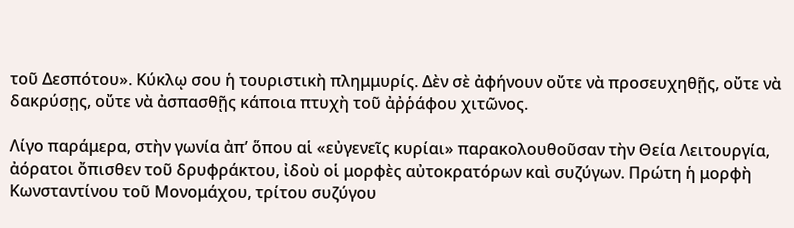τοῦ Δεσπότου». Κύκλῳ σου ἡ τουριστικὴ πλημμυρίς. Δὲν σὲ ἀφήνουν οὔτε νὰ προσευχηθῇς, οὔτε νὰ δακρύσῃς, οὔτε νὰ ἀσπασθῇς κάποια πτυχὴ τοῦ ἀῤῥάφου χιτῶνος.

Λίγο παράμερα, στὴν γωνία ἀπ’ ὅπου αἱ «εὐγενεῖς κυρίαι» παρακολουθοῦσαν τὴν Θεία Λειτουργία, ἀόρατοι ὄπισθεν τοῦ δρυφράκτου, ἰδοὺ οἱ μορφὲς αὐτοκρατόρων καὶ συζύγων. Πρώτη ἡ μορφὴ Κωνσταντίνου τοῦ Μονομάχου, τρίτου συζύγου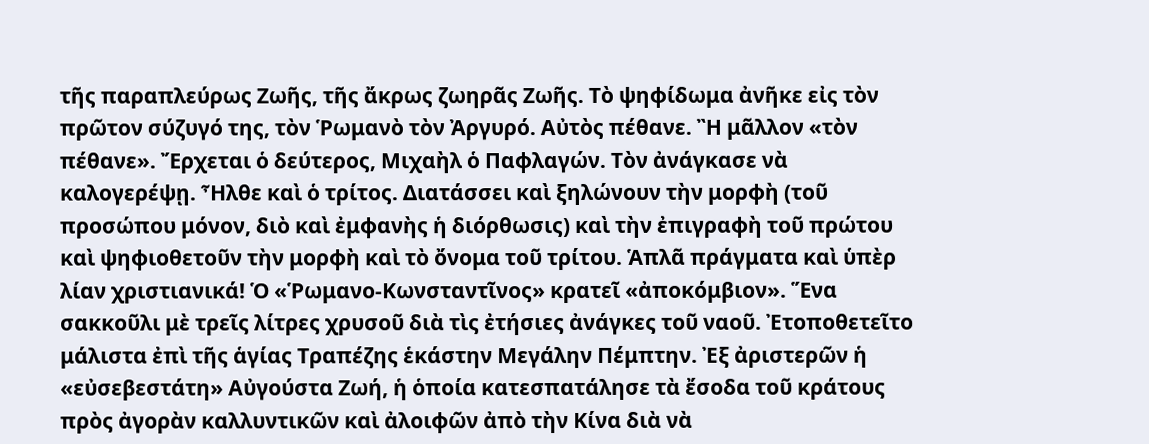τῆς παραπλεύρως Ζωῆς, τῆς ἄκρως ζωηρᾶς Ζωῆς. Τὸ ψηφίδωμα ἀνῆκε εἰς τὸν πρῶτον σύζυγό της, τὸν Ῥωμανὸ τὸν Ἀργυρό. Αὐτὸς πέθανε. Ἢ μᾶλλον «τὸν πέθανε». Ἔρχεται ὁ δεύτερος, Μιχαὴλ ὁ Παφλαγών. Τὸν ἀνάγκασε νὰ καλογερέψῃ. Ἦλθε καὶ ὁ τρίτος. Διατάσσει καὶ ξηλώνουν τὴν μορφὴ (τοῦ προσώπου μόνον, διὸ καὶ ἐμφανὴς ἡ διόρθωσις) καὶ τὴν ἐπιγραφὴ τοῦ πρώτου καὶ ψηφιοθετοῦν τὴν μορφὴ καὶ τὸ ὄνομα τοῦ τρίτου. Ἁπλᾶ πράγματα καὶ ὑπὲρ λίαν χριστιανικά! Ὁ «Ῥωμανο-Κωνσταντῖνος» κρατεῖ «ἀποκόμβιον». Ἕνα σακκοῦλι μὲ τρεῖς λίτρες χρυσοῦ διὰ τὶς ἐτήσιες ἀνάγκες τοῦ ναοῦ. Ἐτοποθετεῖτο μάλιστα ἐπὶ τῆς ἁγίας Τραπέζης ἑκάστην Μεγάλην Πέμπτην. Ἐξ ἀριστερῶν ἡ «εὐσεβεστάτη» Αὐγούστα Ζωή, ἡ ὁποία κατεσπατάλησε τὰ ἔσοδα τοῦ κράτους πρὸς ἀγορὰν καλλυντικῶν καὶ ἀλοιφῶν ἀπὸ τὴν Κίνα διὰ νὰ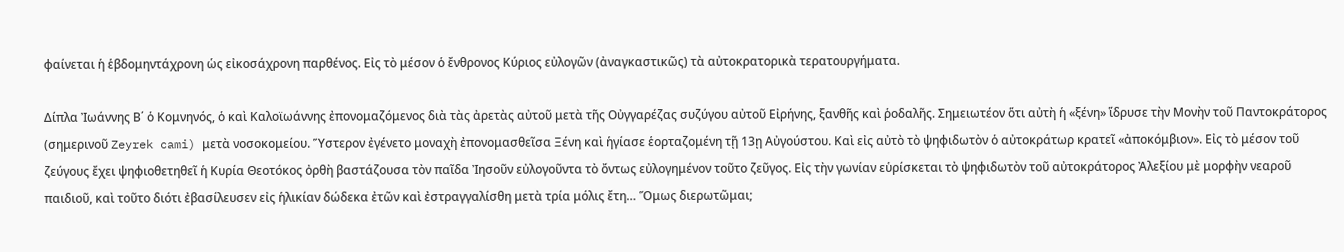φαίνεται ἡ ἑβδομηντάχρονη ὡς εἰκοσάχρονη παρθένος. Εἰς τὸ μέσον ὁ ἔνθρονος Κύριος εὐλογῶν (ἀναγκαστικῶς) τὰ αὐτοκρατορικὰ τερατουργήματα.

Δίπλα Ἰωάννης Β΄ ὁ Κομνηνός, ὁ καὶ Καλοϊωάννης ἐπονομαζόμενος διὰ τὰς ἀρετὰς αὐτοῦ μετὰ τῆς Οὐγγαρέζας συζύγου αὐτοῦ Εἰρήνης, ξανθῆς καὶ ῥοδαλῆς. Σημειωτέον ὅτι αὐτὴ ἡ «ξένη» ἵδρυσε τὴν Μονὴν τοῦ Παντοκράτορος (σημερινοῦ Zeyrek cami) μετὰ νοσοκομείου. Ὕστερον ἐγένετο μοναχὴ ἐπονομασθεῖσα Ξένη καὶ ἡγίασε ἑορταζομένη τῇ 13ῃ Αὐγούστου. Καὶ εἰς αὐτὸ τὸ ψηφιδωτὸν ὁ αὐτοκράτωρ κρατεῖ «ἀποκόμβιον». Εἰς τὸ μέσον τοῦ ζεύγους ἔχει ψηφιοθετηθεῖ ἡ Κυρία Θεοτόκος ὀρθὴ βαστάζουσα τὸν παῖδα Ἰησοῦν εὐλογοῦντα τὸ ὄντως εὐλογημένον τοῦτο ζεῦγος. Εἰς τὴν γωνίαν εὑρίσκεται τὸ ψηφιδωτὸν τοῦ αὐτοκράτορος Ἀλεξίου μὲ μορφὴν νεαροῦ παιδιοῦ, καὶ τοῦτο διότι ἐβασίλευσεν εἰς ἡλικίαν δώδεκα ἐτῶν καὶ ἐστραγγαλίσθη μετὰ τρία μόλις ἔτη… Ὅμως διερωτῶμαι;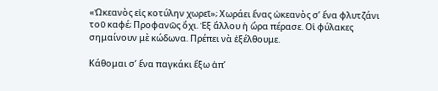«Ὠκεανὸς εἰς κοτύλην χωρεῖ»; Χωράει ἕνας ὠκεανὸς σ’ ἕνα φλυτζάνι τοῦ καφέ; Προφανῶς ὄχι. Ἐξ ἄλλου ἡ ὥρα πέρασε. Οἱ φύλακες σημαίνουν μὲ κώδωνα. Πρέπει νὰ ἐξέλθουμε.

Κάθομαι σ’ ἕνα παγκάκι ἔξω ἀπ’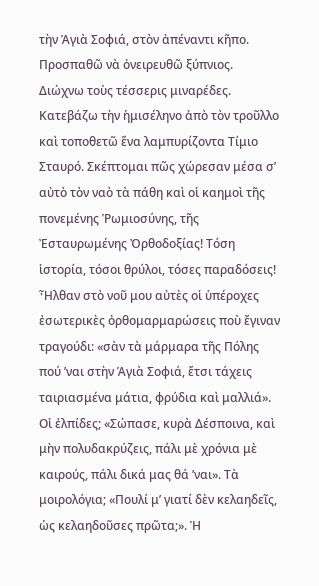τὴν Ἁγιὰ Σοφιά, στὸν ἀπέναντι κῆπο. Προσπαθῶ νὰ ὀνειρευθῶ ξύπνιος. Διώχνω τοὺς τέσσερις μιναρέδες. Κατεβάζω τὴν ἡμισέληνο ἀπὸ τὸν τροῦλλο καὶ τοποθετῶ ἕνα λαμπυρίζοντα Τίμιο Σταυρό. Σκέπτομαι πῶς χώρεσαν μέσα σ’ αὐτὸ τὸν ναὸ τὰ πάθη καὶ οἱ καημοὶ τῆς πονεμένης Ῥωμιοσύνης, τῆς Ἐσταυρωμένης Ὀρθοδοξίας! Τόση ἱστορία, τόσοι θρύλοι, τόσες παραδόσεις! Ἦλθαν στὸ νοῦ μου αὐτὲς οἱ ὑπέροχες ἐσωτερικὲς ὀρθομαρμαρώσεις ποὺ ἔγιναν τραγούδι: «σὰν τὰ μάρμαρα τῆς Πόλης πού ’ναι στὴν Ἁγιὰ Σοφιά, ἔτσι τάχεις ταιριασμένα μάτια, φρύδια καὶ μαλλιά». Οἱ ἐλπίδες; «Σώπασε, κυρὰ Δέσποινα, καὶ μὴν πολυδακρύζεις, πάλι μὲ χρόνια μὲ καιρούς, πάλι δικά μας θά ’ναι». Τὰ μοιρολόγια; «Πουλί μ’ γιατί δὲν κελαηδεῖς, ὡς κελαηδοῦσες πρῶτα;». Ἡ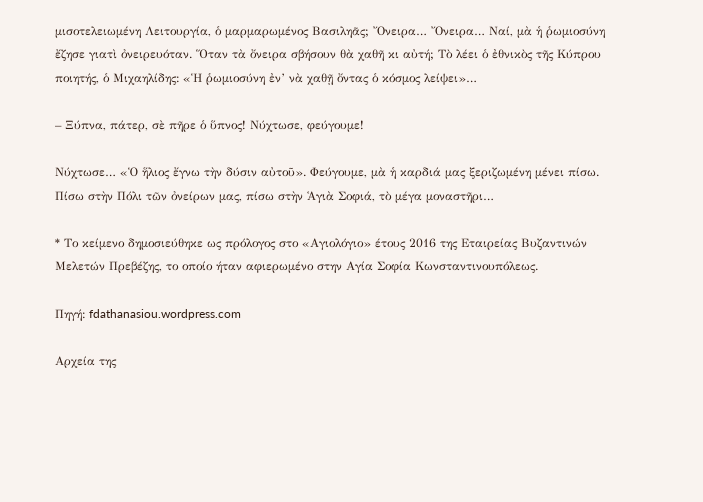μισοτελειωμένη Λειτουργία, ὁ μαρμαρωμένος Βασιληᾶς; Ὄνειρα… Ὄνειρα… Ναί, μὰ ἡ ῥωμιοσύνη ἔζησε γιατὶ ὀνειρευόταν. Ὅταν τὰ ὄνειρα σβήσουν θὰ χαθῆ κι αὐτή; Τὸ λέει ὁ ἐθνικὸς τῆς Κύπρου ποιητής, ὁ Μιχαηλίδης: «Ἡ ῥωμιοσύνη ἐν’ νὰ χαθῇ ὄντας ὁ κόσμος λείψει»…

– Ξύπνα, πάτερ, σὲ πῆρε ὁ ὕπνος! Νύχτωσε, φεύγουμε!

Νύχτωσε… «Ὁ ἥλιος ἔγνω τὴν δύσιν αὐτοῦ». Φεύγουμε, μὰ ἡ καρδιά μας ξεριζωμένη μένει πίσω. Πίσω στὴν Πόλι τῶν ὀνείρων μας, πίσω στὴν Ἁγιὰ Σοφιά, τὸ μέγα μοναστῆρι…

* Το κείμενο δημοσιεύθηκε ως πρόλογος στο «Αγιολόγιο» έτους 2016 της Εταιρείας Βυζαντινών Μελετών Πρεβέζης, το οποίο ήταν αφιερωμένο στην Αγία Σοφία Κωνσταντινουπόλεως.

Πηγή: fdathanasiou.wordpress.com

Αρχεία της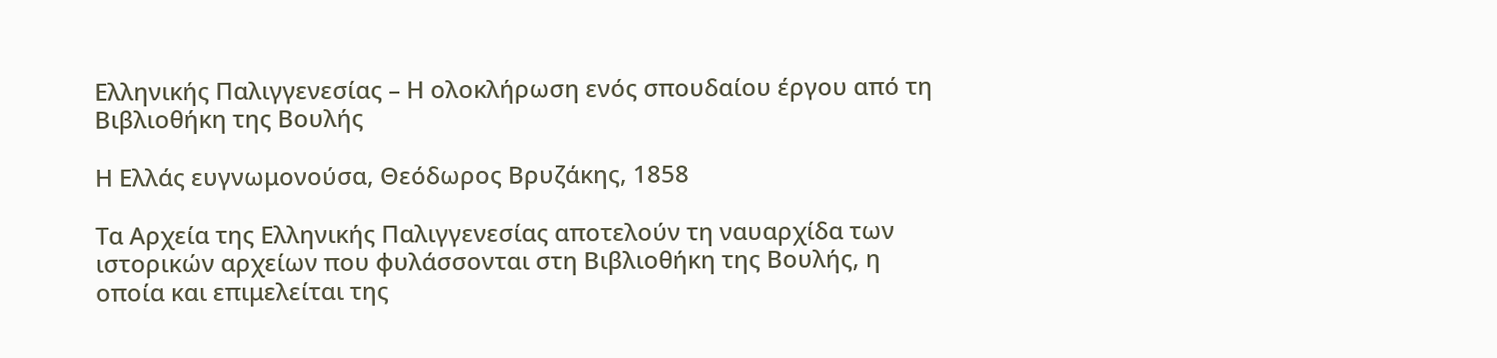Ελληνικής Παλιγγενεσίας – Η ολοκλήρωση ενός σπουδαίου έργου από τη Βιβλιοθήκη της Βουλής

Η Ελλάς ευγνωμονούσα, Θεόδωρος Βρυζάκης, 1858

Τα Αρχεία της Ελληνικής Παλιγγενεσίας αποτελούν τη ναυαρχίδα των ιστορικών αρχείων που φυλάσσονται στη Βιβλιοθήκη της Βουλής, η οποία και επιμελείται της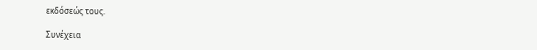εκδόσεώς τους.

Συνέχεια